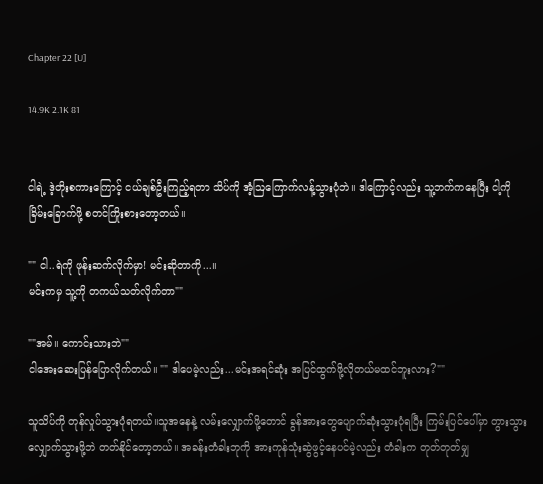Chapter 22 [U]

14.9K 2.1K 81


ငါရဲ့ ဒဲ့တိုးစကားကြောင့် ငယ်ချစ်ဦးကြည့်ရတာ သိပ်ကို အံ့ဩကြောက်လန့်သွားပုံဘဲ။ ဒါကြောင့်လည်း သူ့ဘက်ကနေပြီး ငါ့ကို ခြိမ်းခြောက်ဖို့ စတင်ကြိုးစားတော့တယ်။

"" ငါ..ရဲကို ဖုန်းဆက်လိုက်မှာ! မင်းဆိုတာကို...။
မင်းကမှ သူ့ကို တကယ်သတ်လိုက်တာ""

""အမ်။ ကောင်းသားဘဲ""
ငါအေးဆေးပြန်ပြောလိုက်တယ်။ "" ဒါပေမဲ့လည်း...မင်းအရင်ဆုံး အပြင်ထွက်ဖို့လိုတယ်မထင်ဘူးလား?""

သူသိပ်ကို တုန်လှုပ်သွားပုံရတယ်။သူအနေနဲ့ လမ်းလျှောက်ဖို့တောင် ခွန်အားတွေပျောက်ဆုံးသွားပုံရပြီး ကြမ်းပြင်ပေါ်မှာ တွားသွားလျှောက်သွားဖို့ဘဲ တတ်နိုင်တော့တယ်။ အခန်းတံခါးဘုကို အားကုန်သုံးဆွဲဖွင့်နေပင်မဲ့လည်း တံခါးက တုတ်တုတ်မျှ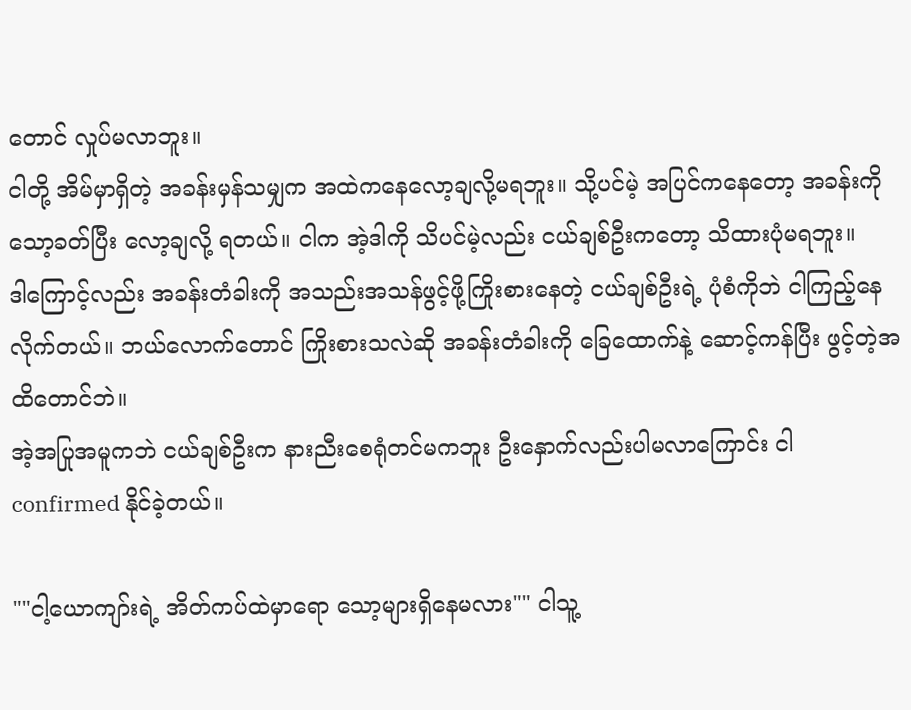တောင် လှုပ်မလာဘူး။
ငါတို့ အိမ်မှာရှိတဲ့ အခန်းမှန်သမျှက အထဲကနေလော့ချလို့မရဘူး။ သို့ပင်မဲ့ အပြင်ကနေတော့ အခန်းကို သော့ခတ်ပြီး လော့ချလို့ ရတယ်။ ငါက အဲ့ဒါကို သိပင်မဲ့လည်း ငယ်ချစ်ဦးကတော့ သိထားပုံမရဘူး။
ဒါကြောင့်လည်း အခန်းတံခါးကို အသည်းအသန်ဖွင့်ဖို့ကြိုးစားနေတဲ့ ငယ်ချစ်ဦးရဲ့ ပုံစံကိုဘဲ ငါကြည့်နေလိုက်တယ်။ ဘယ်လောက်တောင် ကြိုးစားသလဲဆို အခန်းတံခါးကို ခြေထောက်နဲ့ ဆောင့်ကန်ပြီး ဖွင့်တဲ့အထိတောင်ဘဲ။
အဲ့အပြုအမူကဘဲ ငယ်ချစ်ဦးက နားညီးစေရုံတင်မကဘူး ဦးနှောက်လည်းပါမလာကြောင်း ငါ confirmed နိုင်ခဲ့တယ်။

""ငါ့ယောကျာ်းရဲ့ အိတ်ကပ်ထဲမှာရော သော့များရှိနေမလား"" ငါသူ့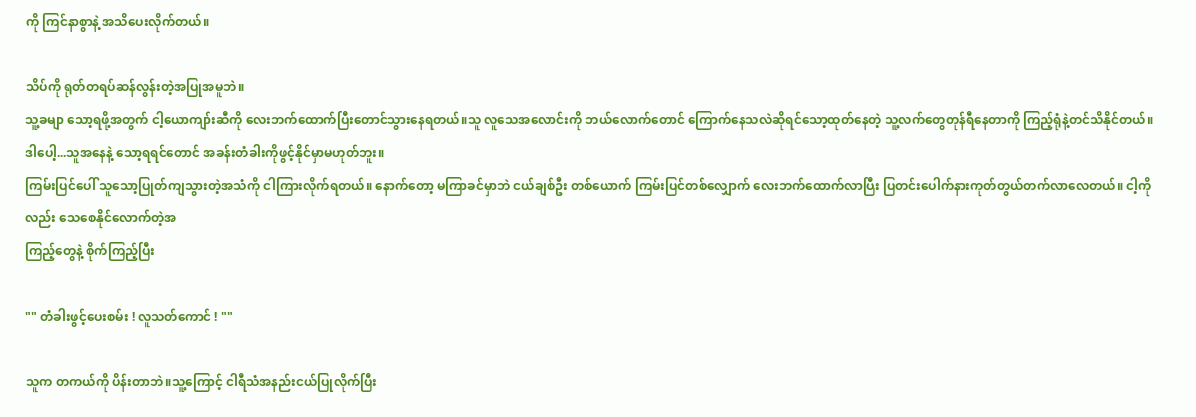ကို ကြင်နာစွာနဲ့ အသိပေးလိုက်တယ်။

သိပ်ကို ရုတ်တရပ်ဆန်လွန်းတဲ့အပြုအမူဘဲ။
သူ့ခမျာ သော့ရဖို့အတွက် ငါ့ယောကျာ်းဆီကို လေးဘက်ထောက်ပြီးတောင်သွားနေရတယ်။သူ လူသေအလောင်းကို ဘယ်လောက်တောင် ကြောက်နေသလဲဆိုရင်သော့ထုတ်နေတဲ့ သူ့လက်တွေတုန်ရီနေတာကို ကြည့်ရုံနဲ့တင်သိနိုင်တယ်။
ဒါပေါ့...သူအနေနဲ့ သော့ရရင်တောင် အခန်းတံခါးကိုဖွင့်နိုင်မှာမဟုတ်ဘူး။
ကြမ်းပြင်ပေါ် သူသော့ပြုတ်ကျသွားတဲ့အသံကို ငါကြားလိုက်ရတယ်။ နောက်တော့ မကြာခင်မှာဘဲ ငယ်ချစ်ဦး တစ်ယောက် ကြမ်းပြင်တစ်လျှောက် လေးဘက်ထောက်လာပြီး ပြတင်းပေါက်နားကုတ်တွယ်တက်လာလေတယ်။ ငါ့ကိုလည်း သေစေနိုင်လောက်တဲ့အ
ကြည့်တွေနဲ့ စိုက်ကြည့်ပြီး

"" တံခါးဖွင့်ပေးစမ်း ! လူသတ်ကောင် ! ""

သူက တကယ်ကို ပိန်းတာဘဲ။သူ့ကြောင့် ငါရီသံအနည်းငယ်ပြုလိုက်ပြီး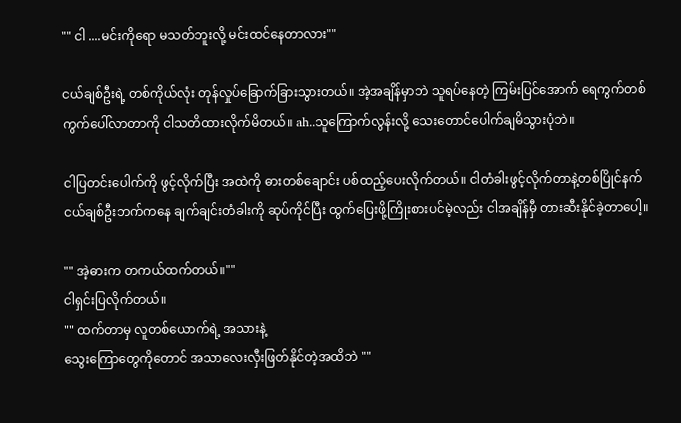"" ငါ ....မင်းကိုရော မသတ်ဘူးလို့ မင်းထင်နေတာလား""

ငယ်ချစ်ဦးရဲ့ တစ်ကိုယ်လုံး တုန်လှုပ်ခြောက်ခြားသွားတယ်။ အဲ့အချိန်မှာဘဲ သူရပ်နေတဲ့ ကြမ်းပြင်အောက် ရေကွက်တစ်ကွက်ပေါ်လာတာကို ငါသတိထားလိုက်မိတယ်။ ah..သူကြောက်လွန်းလို့ သေးတောင်ပေါက်ချမိသွားပုံဘဲ။

ငါပြတင်းပေါက်ကို ဖွင့်လိုက်ပြီး အထဲကို ဓားတစ်ချောင်း ပစ်ထည့်ပေးလိုက်တယ်။ ငါတံခါးဖွင့်လိုက်တာနဲ့တစ်ပြိုင်နက် ငယ်ချစ်ဦးဘက်ကနေ ချက်ချင်းတံခါးကို ဆုပ်ကိုင်ပြီး ထွက်ပြေးဖို့ကြိုးစားပင်မဲ့လည်း ငါအချိန်မှီ တားဆီးနိုင်ခဲ့တာပေါ့။

"" အဲ့ဓားက တကယ်ထက်တယ်။""
ငါရှင်းပြလိုက်တယ်။
"" ထက်တာမှ လူတစ်ယောက်ရဲ့ အသားနဲ့
သွေးကြောတွေကိုတောင် အသာလေးလှီးဖြတ်နိုင်တဲ့အထိဘဲ ""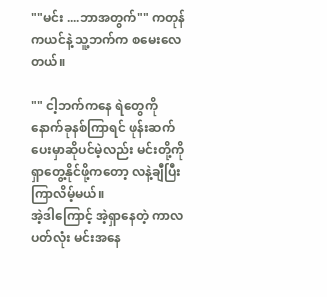""မင်း ....ဘာအတွက်"" ကတုန်ကယင်နဲ့ သူ့ဘက်က စမေးလေတယ်။

"" ငါ့ဘက်ကနေ ရဲတွေကို နောက်ခုနစ်ကြာရင် ဖုန်းဆက်ပေးမှာဆိုပင်မဲ့လည်း မင်းတို့ကို ရှာတွေ့နိုင်ဖို့ကတော့ လနဲ့ချီပြီးကြာလိမ့်မယ်။
အဲ့ဒါကြောင့် အဲ့ရှာနေတဲ့ ကာလပတ်လုံး မင်းအနေ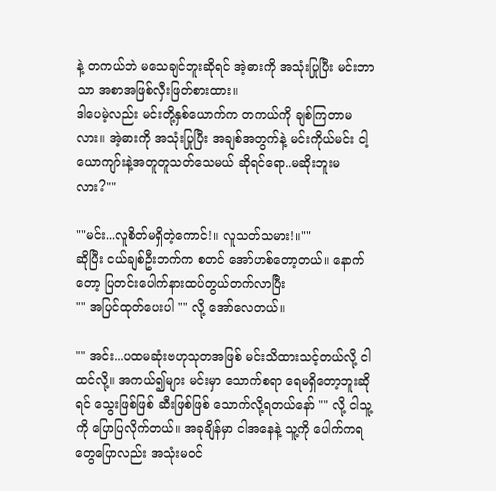နဲ့ တကယ်ဘဲ မသေချင်ဘူးဆိုရင် အဲ့ဓားကို အသုံးပြုပြီး မင်းဘာသာ အစာအဖြစ်လှီးဖြတ်စားထား။
ဒါပေမဲ့လည်း မင်းတို့နှစ်ယောက်က တကယ်ကို ချစ်ကြတာမလား။ အဲ့ဓားကို အသုံးပြုပြီး အချစ်အတွက်နဲ့ မင်းကိုယ်မင်း ငါ့ယောကျာ်းနဲ့အတူတူသတ်သေမယ် ဆိုရင်ရော..မဆိုးဘူးမလား?""

""မင်း...လူစိတ်မရှိတဲ့ကောင်!။ လူသတ်သမား!။""
ဆိုပြီး ငယ်ချစ်ဦးဘက်က စတင် အော်ဟစ်တော့တယ်။ နောက်တော့ ပြတင်းပေါက်နားထပ်တွယ်တက်လာပြီး
"" အပြင်ထုတ်ပေးပါ "" လို့ အော်လေတယ်။

"" အင်း...ပထမဆုံးဗဟုသုတအဖြစ် မင်းသိထားသင့်တယ်လို့ ငါထင်လို့။ အကယ်၍များ မင်းမှာ သောက်စရာ ရေမရှိတော့ဘူးဆိုရင် သွေးဖြစ်ဖြစ် ဆီးဖြစ်ဖြစ် သောက်လို့ရတယ်နော် "" လို့ ငါသူ့ကို ပြောပြလိုက်တယ်။ အခုချိန်မှာ ငါအနေနဲ့ သူ့ကို ပေါက်ကရတွေပြောလည်း အသုံးမဝင်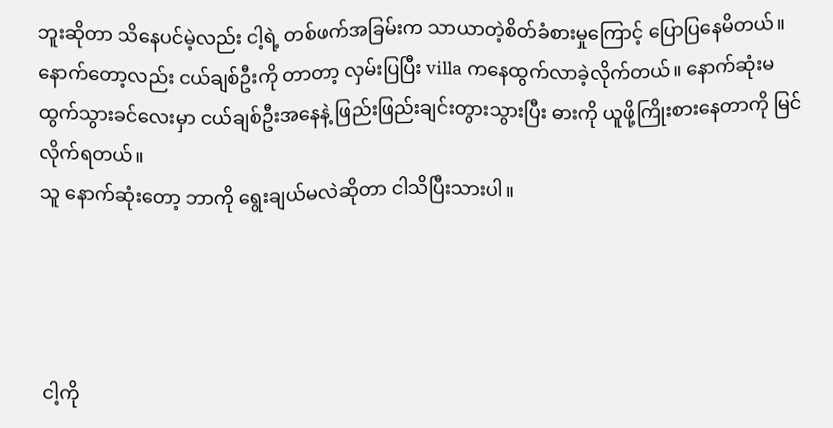ဘူးဆိုတာ သိနေပင်မဲ့လည်း ငါ့ရဲ့ တစ်ဖက်အခြမ်းက သာယာတဲ့စိတ်ခံစားမှုကြောင့် ပြောပြနေမိတယ်။
နောက်တော့လည်း ငယ်ချစ်ဦးကို တာတာ့ လှမ်းပြပြီး villa ကနေထွက်လာခဲ့လိုက်တယ်။ နောက်ဆုံးမထွက်သွားခင်လေးမှာ ငယ်ချစ်ဦးအနေနဲ့ ဖြည်းဖြည်းချင်းတွားသွားပြီး ဓားကို ယူဖို့ကြိုးစားနေတာကို မြင်လိုက်ရတယ်။
သူ နောက်ဆုံးတော့ ဘာကို ရွေးချယ်မလဲဆိုတာ ငါသိပြီးသားပါ။




ငါ့ကို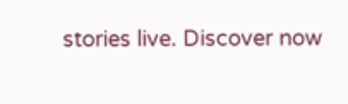stories live. Discover now